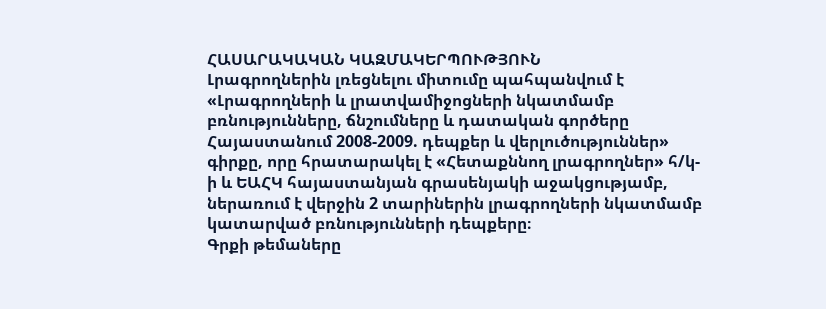ՀԱՍԱՐԱԿԱԿԱՆ ԿԱԶՄԱԿԵՐՊՈՒԹՅՈՒՆ
Լրագրողներին լռեցնելու միտումը պահպանվում է
«Լրագրողների և լրատվամիջոցների նկատմամբ բռնությունները, ճնշումները և դատական գործերը Հայաստանում 2008-2009. դեպքեր և վերլուծություններ» գիրքը, որը հրատարակել է «Հետաքննող լրագրողներ» հ/կ-ի և ԵԱՀԿ հայաստանյան գրասենյակի աջակցությամբ, ներառում է վերջին 2 տարիներին լրագրողների նկատմամբ կատարված բռնությունների դեպքերը։
Գրքի թեմաները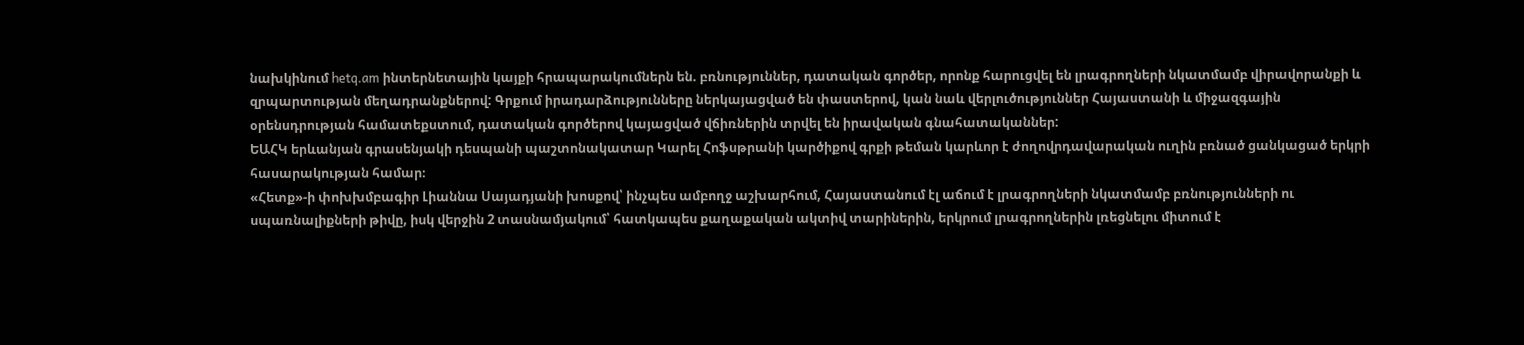նախկինում hetq.am ինտերնետային կայքի հրապարակումներն են. բռնություններ, դատական գործեր, որոնք հարուցվել են լրագրողների նկատմամբ վիրավորանքի և զրպարտության մեղադրանքներով: Գրքում իրադարձությունները ներկայացված են փաստերով, կան նաև վերլուծություններ Հայաստանի և միջազգային օրենսդրության համատեքստում, դատական գործերով կայացված վճիռներին տրվել են իրավական գնահատականներ:
ԵԱՀԿ երևանյան գրասենյակի դեսպանի պաշտոնակատար Կարել Հոֆսթրանի կարծիքով գրքի թեման կարևոր է ժողովրդավարական ուղին բռնած ցանկացած երկրի հասարակության համար։
«Հետք»-ի փոխխմբագիր Լիաննա Սայադյանի խոսքով՝ ինչպես ամբողջ աշխարհում, Հայաստանում էլ աճում է լրագրողների նկատմամբ բռնությունների ու սպառնալիքների թիվը, իսկ վերջին 2 տասնամյակում՝ հատկապես քաղաքական ակտիվ տարիներին, երկրում լրագրողներին լռեցնելու միտում է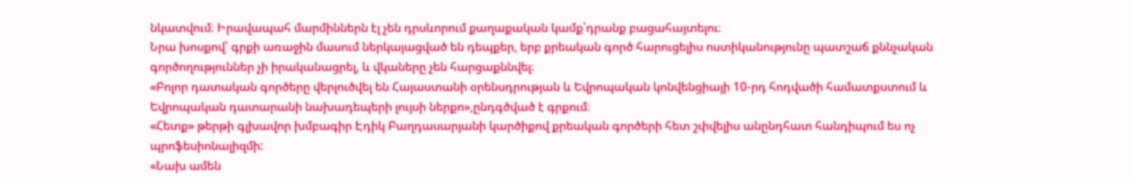նկատվում։ Իրավապահ մարմիններն էլ չեն դրսևորում քաղաքական կամք՝դրանք բացահայտելու։
Նրա խոսքով՝ գրքի առաջին մասում ներկայացված են դեպքեր, երբ քրեական գործ հարուցելիս ոստիկանությունը պատշաճ քննչական գործողություններ չի իրականացրել, և վկաները չեն հարցաքննվել։
«Բոլոր դատական գործերը վերլուծվել են Հայաստանի օրենսդրության և Եվրոպական կոնվենցիայի 10-րդ հոդվածի համատքստում և Եվրոպական դատարանի նախադեպերի լույսի ներքո»,ընդգծված է գրքում։
«Հետք» թերթի գլխավոր խմբագիր Էդիկ Բաղդասարյանի կարծիքով քրեական գործերի հետ շփվելիս անընդհատ հանդիպում ես ոչ պրոֆեսիոնալիզմի:
«Նախ ամեն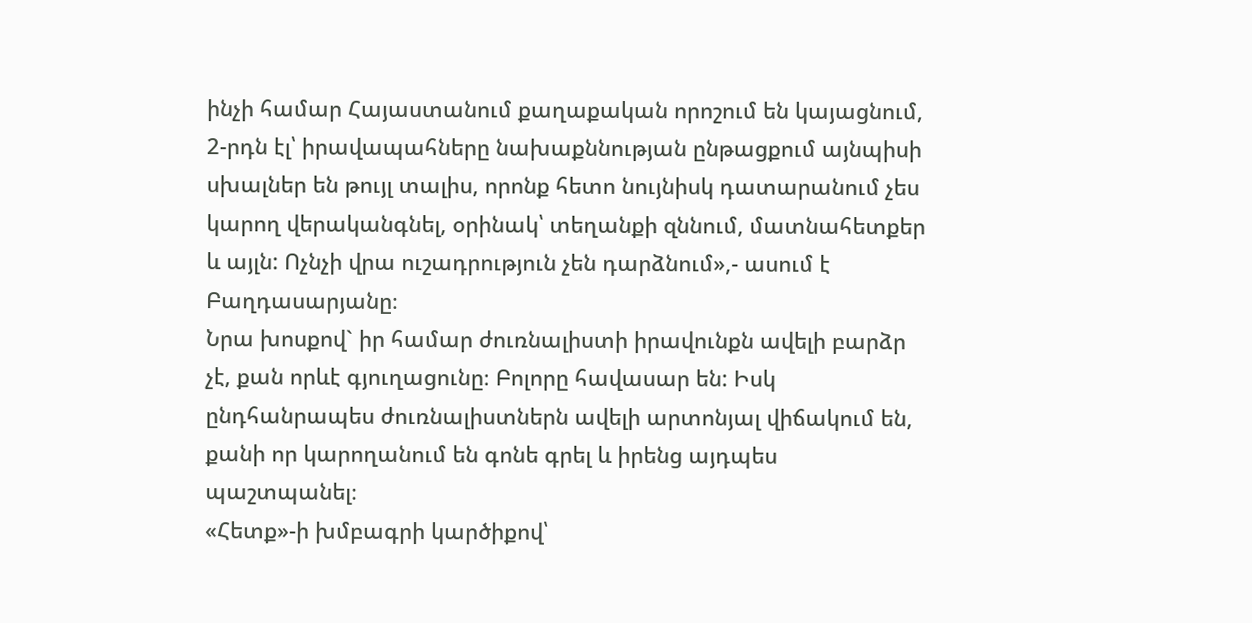ինչի համար Հայաստանում քաղաքական որոշում են կայացնում, 2-րդն էլ՝ իրավապահները նախաքննության ընթացքում այնպիսի սխալներ են թույլ տալիս, որոնք հետո նույնիսկ դատարանում չես կարող վերականգնել, օրինակ՝ տեղանքի զննում, մատնահետքեր և այլն: Ոչնչի վրա ուշադրություն չեն դարձնում»,- ասում է Բաղդասարյանը։
Նրա խոսքով` իր համար ժուռնալիստի իրավունքն ավելի բարձր չէ, քան որևէ գյուղացունը։ Բոլորը հավասար են: Իսկ ընդհանրապես ժուռնալիստներն ավելի արտոնյալ վիճակում են, քանի որ կարողանում են գոնե գրել և իրենց այդպես պաշտպանել։
«Հետք»-ի խմբագրի կարծիքով՝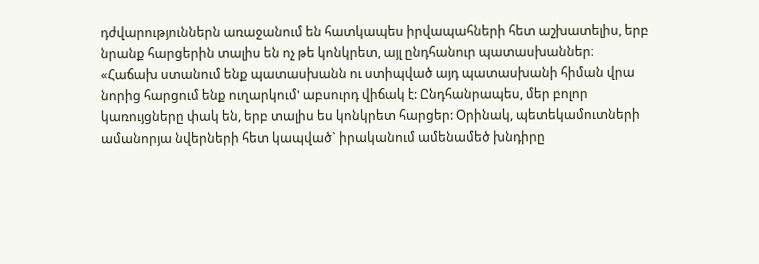դժվարություններն առաջանում են հատկապես իրվապահների հետ աշխատելիս, երբ նրանք հարցերին տալիս են ոչ թե կոնկրետ, այլ ընդհանուր պատասխաններ։
«Հաճախ ստանում ենք պատասխանն ու ստիպված այդ պատասխանի հիման վրա նորից հարցում ենք ուղարկում' աբսուրդ վիճակ է: Ընդհանրապես, մեր բոլոր կառույցները փակ են, երբ տալիս ես կոնկրետ հարցեր: Օրինակ, պետեկամուտների ամանորյա նվերների հետ կապված` իրականում ամենամեծ խնդիրը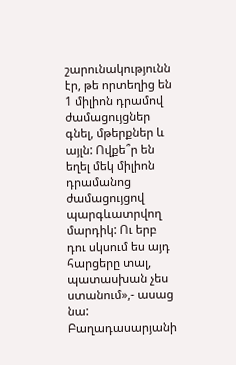շարունակությունն էր, թե որտեղից են 1 միլիոն դրամով ժամացույցներ գնել, մթերքներ և այլն: Ովքե՞ր են եղել մեկ միլիոն դրամանոց ժամացույցով պարգևատրվող մարդիկ: Ու երբ դու սկսում ես այդ հարցերը տալ, պատասխան չես ստանում»,- ասաց նա:
Բաղադասարյանի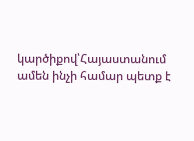կարծիքով՝Հայաստանում ամեն ինչի համար պետք է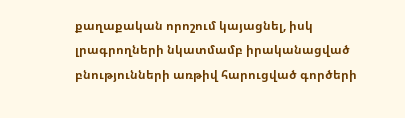քաղաքական որոշում կայացնել, իսկ լրագրողների նկատմամբ իրականացված բնությունների առթիվ հարուցված գործերի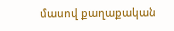մասով քաղաքական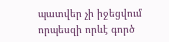պատվեր չի իջեցվում որպեսզի որևէ գործ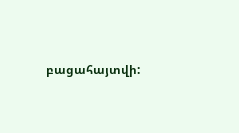բացահայտվի: